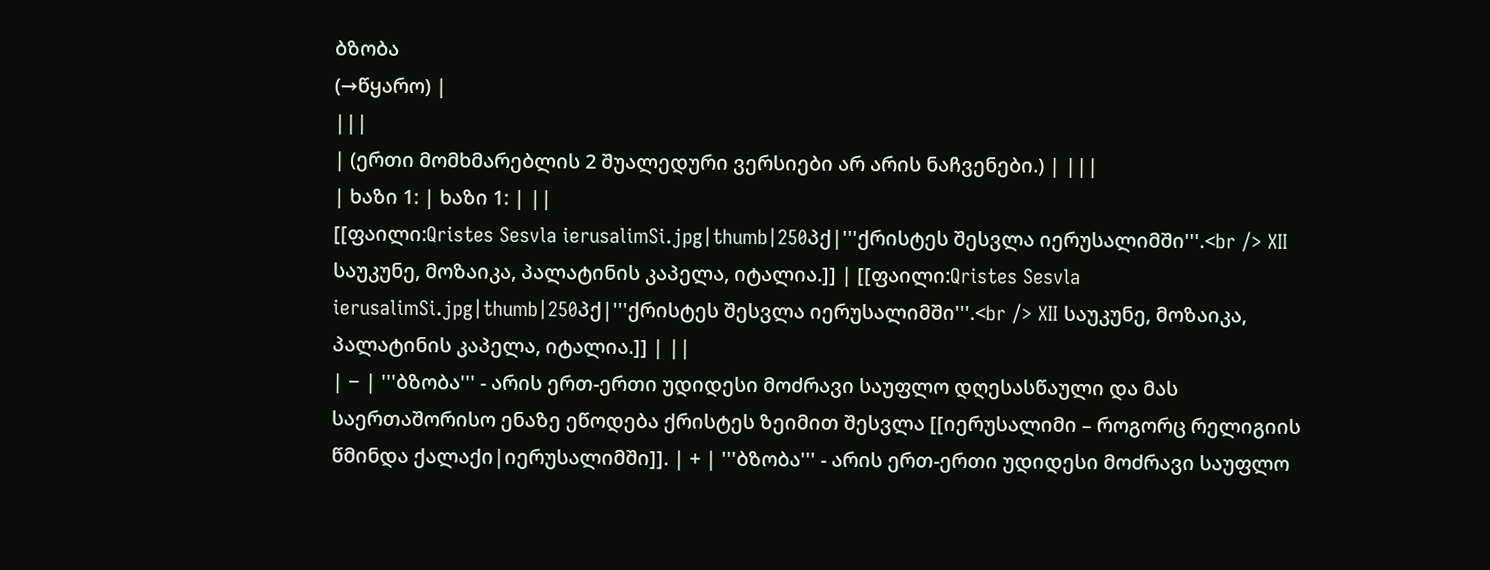ბზობა
(→წყარო) |
|||
| (ერთი მომხმარებლის 2 შუალედური ვერსიები არ არის ნაჩვენები.) | |||
| ხაზი 1: | ხაზი 1: | ||
[[ფაილი:Qristes Sesvla ierusalimSi.jpg|thumb|250პქ|'''ქრისტეს შესვლა იერუსალიმში'''.<br /> XII საუკუნე, მოზაიკა, პალატინის კაპელა, იტალია.]] | [[ფაილი:Qristes Sesvla ierusalimSi.jpg|thumb|250პქ|'''ქრისტეს შესვლა იერუსალიმში'''.<br /> XII საუკუნე, მოზაიკა, პალატინის კაპელა, იტალია.]] | ||
| − | '''ბზობა''' - არის ერთ-ერთი უდიდესი მოძრავი საუფლო დღესასწაული და მას საერთაშორისო ენაზე ეწოდება ქრისტეს ზეიმით შესვლა [[იერუსალიმი – როგორც რელიგიის წმინდა ქალაქი|იერუსალიმში]]. | + | '''ბზობა''' - არის ერთ-ერთი უდიდესი მოძრავი საუფლო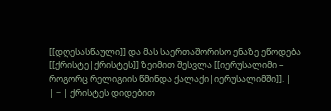[[დღესასწაული]] და მას საერთაშორისო ენაზე ეწოდება [[ქრისტე|ქრისტეს]] ზეიმით შესვლა [[იერუსალიმი – როგორც რელიგიის წმინდა ქალაქი|იერუსალიმში]]. |
| − | ქრისტეს დიდებით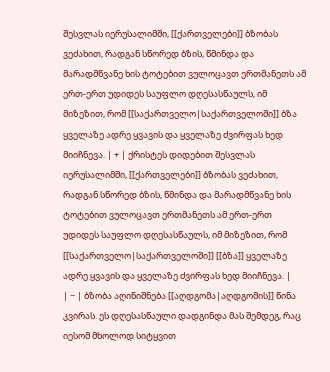შესვლას იერუსალიმში, [[ქართველები]] ბზობას ვეძახით, რადგან სწორედ ბზის, წმინდა და მარადმწვანე ხის ტოტებით ვულოცავთ ერთმანეთს ამ ერთ-ერთ უდიდეს საუფლო დღესასწაულს, იმ მიზეზით, რომ [[საქართველო|საქართველოში]] ბზა ყველაზე ადრე ყვავის და ყველაზე ძვირფას ხედ მიიჩნევა. | + | ქრისტეს დიდებით შესვლას იერუსალიმში, [[ქართველები]] ბზობას ვეძახით, რადგან სწორედ ბზის, წმინდა და მარადმწვანე ხის ტოტებით ვულოცავთ ერთმანეთს ამ ერთ-ერთ უდიდეს საუფლო დღესასწაულს, იმ მიზეზით, რომ [[საქართველო|საქართველოში]] [[ბზა]] ყველაზე ადრე ყვავის და ყველაზე ძვირფას ხედ მიიჩნევა. |
| − | ბზობა აღინიშნება [[აღდგომა|აღდგომის]] წინა კვირას. ეს დღესასწაული დადგინდა მას შემდეგ, რაც იესომ მხოლოდ სიტყვით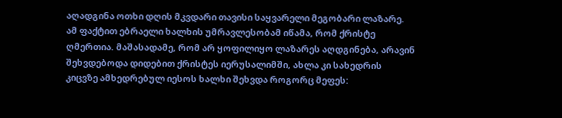აღადგინა ოთხი დღის მკვდარი თავისი საყვარელი მეგობარი ლაზარე. ამ ფაქტით ებრაელი ხალხის უმრავლესობამ იწამა, რომ ქრისტე ღმერთია. მაშასადამე, რომ არ ყოფილიყო ლაზარეს აღდგინება, არავინ შეხვდებოდა დიდებით ქრისტეს იერუსალიმში, ახლა კი სახედრის კიცვზე ამხედრებულ იესოს ხალხი შეხვდა როგორც მეფეს: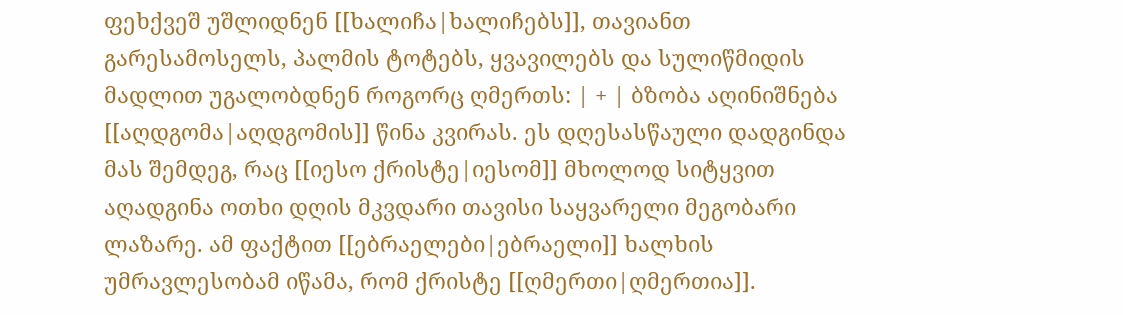ფეხქვეშ უშლიდნენ [[ხალიჩა|ხალიჩებს]], თავიანთ გარესამოსელს, პალმის ტოტებს, ყვავილებს და სულიწმიდის მადლით უგალობდნენ როგორც ღმერთს: | + | ბზობა აღინიშნება [[აღდგომა|აღდგომის]] წინა კვირას. ეს დღესასწაული დადგინდა მას შემდეგ, რაც [[იესო ქრისტე|იესომ]] მხოლოდ სიტყვით აღადგინა ოთხი დღის მკვდარი თავისი საყვარელი მეგობარი ლაზარე. ამ ფაქტით [[ებრაელები|ებრაელი]] ხალხის უმრავლესობამ იწამა, რომ ქრისტე [[ღმერთი|ღმერთია]].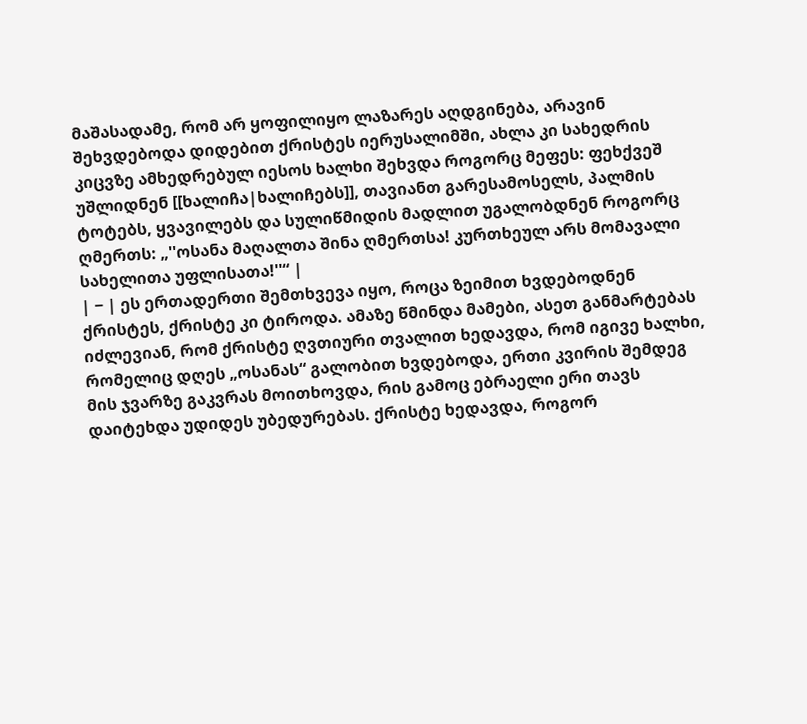მაშასადამე, რომ არ ყოფილიყო ლაზარეს აღდგინება, არავინ შეხვდებოდა დიდებით ქრისტეს იერუსალიმში, ახლა კი სახედრის კიცვზე ამხედრებულ იესოს ხალხი შეხვდა როგორც მეფეს: ფეხქვეშ უშლიდნენ [[ხალიჩა|ხალიჩებს]], თავიანთ გარესამოსელს, პალმის ტოტებს, ყვავილებს და სულიწმიდის მადლით უგალობდნენ როგორც ღმერთს: „''ოსანა მაღალთა შინა ღმერთსა! კურთხეულ არს მომავალი სახელითა უფლისათა!''“ |
| − | ეს ერთადერთი შემთხვევა იყო, როცა ზეიმით ხვდებოდნენ ქრისტეს, ქრისტე კი ტიროდა. ამაზე წმინდა მამები, ასეთ განმარტებას იძლევიან, რომ ქრისტე ღვთიური თვალით ხედავდა, რომ იგივე ხალხი, რომელიც დღეს „ოსანას“ გალობით ხვდებოდა, ერთი კვირის შემდეგ მის ჯვარზე გაკვრას მოითხოვდა, რის გამოც ებრაელი ერი თავს დაიტეხდა უდიდეს უბედურებას. ქრისტე ხედავდა, როგორ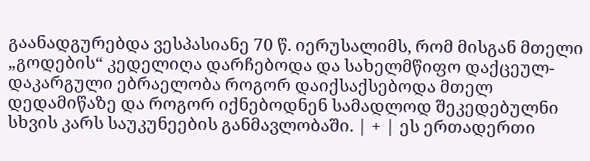გაანადგურებდა ვესპასიანე 70 წ. იერუსალიმს, რომ მისგან მთელი „გოდების“ კედელიღა დარჩებოდა და სახელმწიფო დაქცეულ-დაკარგული ებრაელობა როგორ დაიქსაქსებოდა მთელ დედამიწაზე და როგორ იქნებოდნენ სამადლოდ შეკედებულნი სხვის კარს საუკუნეების განმავლობაში. | + | ეს ერთადერთი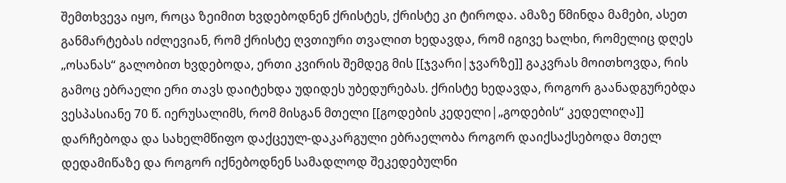შემთხვევა იყო, როცა ზეიმით ხვდებოდნენ ქრისტეს, ქრისტე კი ტიროდა. ამაზე წმინდა მამები, ასეთ განმარტებას იძლევიან, რომ ქრისტე ღვთიური თვალით ხედავდა, რომ იგივე ხალხი, რომელიც დღეს „ოსანას“ გალობით ხვდებოდა, ერთი კვირის შემდეგ მის [[ჯვარი|ჯვარზე]] გაკვრას მოითხოვდა, რის გამოც ებრაელი ერი თავს დაიტეხდა უდიდეს უბედურებას. ქრისტე ხედავდა, როგორ გაანადგურებდა ვესპასიანე 70 წ. იერუსალიმს, რომ მისგან მთელი [[გოდების კედელი|„გოდების“ კედელიღა]] დარჩებოდა და სახელმწიფო დაქცეულ-დაკარგული ებრაელობა როგორ დაიქსაქსებოდა მთელ დედამიწაზე და როგორ იქნებოდნენ სამადლოდ შეკედებულნი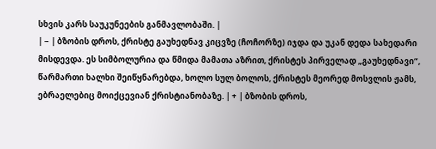სხვის კარს საუკუნეების განმავლობაში. |
| − | ბზობის დროს, ქრისტე გაუხედნავ კიცვზე (ჩოჩორზე) იჯდა და უკან დედა სახედარი მისდევდა. ეს სიმბოლურია და წმიდა მამათა აზრით, ქრისტეს პირველად „გაუხედნავი“, წარმართი ხალხი შეიწყნარებდა, ხოლო სულ ბოლოს, ქრისტეს მეორედ მოსვლის ჟამს, ებრაელებიც მოიქცევიან ქრისტიანობაზე. | + | ბზობის დროს,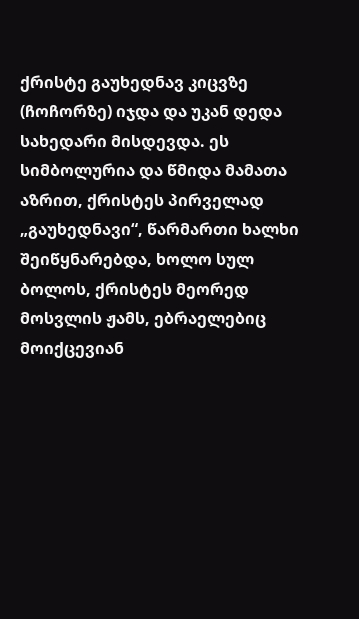ქრისტე გაუხედნავ კიცვზე (ჩოჩორზე) იჯდა და უკან დედა სახედარი მისდევდა. ეს სიმბოლურია და წმიდა მამათა აზრით, ქრისტეს პირველად „გაუხედნავი“, წარმართი ხალხი შეიწყნარებდა, ხოლო სულ ბოლოს, ქრისტეს მეორედ მოსვლის ჟამს, ებრაელებიც მოიქცევიან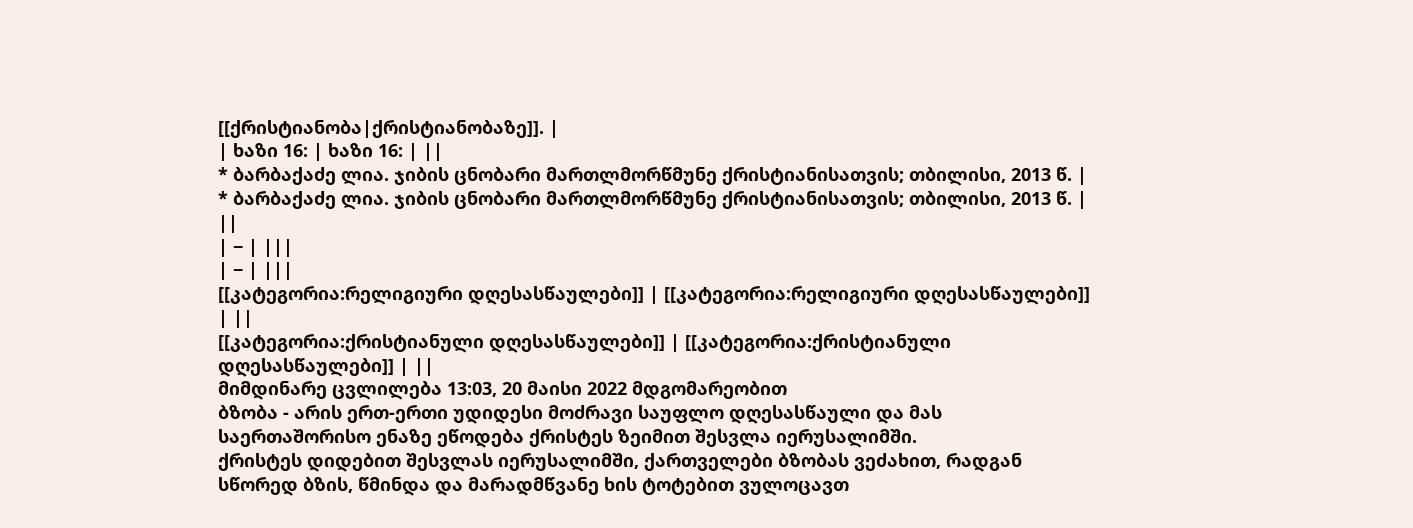[[ქრისტიანობა|ქრისტიანობაზე]]. |
| ხაზი 16: | ხაზი 16: | ||
* ბარბაქაძე ლია. ჯიბის ცნობარი მართლმორწმუნე ქრისტიანისათვის; თბილისი, 2013 წ. | * ბარბაქაძე ლია. ჯიბის ცნობარი მართლმორწმუნე ქრისტიანისათვის; თბილისი, 2013 წ. | ||
| − | |||
| − | |||
[[კატეგორია:რელიგიური დღესასწაულები]] | [[კატეგორია:რელიგიური დღესასწაულები]] | ||
[[კატეგორია:ქრისტიანული დღესასწაულები]] | [[კატეგორია:ქრისტიანული დღესასწაულები]] | ||
მიმდინარე ცვლილება 13:03, 20 მაისი 2022 მდგომარეობით
ბზობა - არის ერთ-ერთი უდიდესი მოძრავი საუფლო დღესასწაული და მას საერთაშორისო ენაზე ეწოდება ქრისტეს ზეიმით შესვლა იერუსალიმში.
ქრისტეს დიდებით შესვლას იერუსალიმში, ქართველები ბზობას ვეძახით, რადგან სწორედ ბზის, წმინდა და მარადმწვანე ხის ტოტებით ვულოცავთ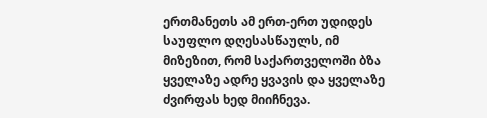ერთმანეთს ამ ერთ-ერთ უდიდეს საუფლო დღესასწაულს, იმ მიზეზით, რომ საქართველოში ბზა ყველაზე ადრე ყვავის და ყველაზე ძვირფას ხედ მიიჩნევა.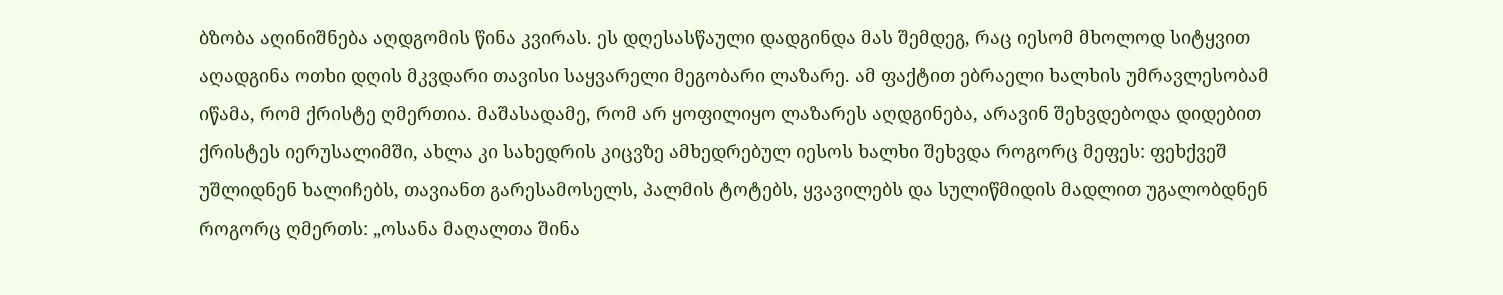ბზობა აღინიშნება აღდგომის წინა კვირას. ეს დღესასწაული დადგინდა მას შემდეგ, რაც იესომ მხოლოდ სიტყვით აღადგინა ოთხი დღის მკვდარი თავისი საყვარელი მეგობარი ლაზარე. ამ ფაქტით ებრაელი ხალხის უმრავლესობამ იწამა, რომ ქრისტე ღმერთია. მაშასადამე, რომ არ ყოფილიყო ლაზარეს აღდგინება, არავინ შეხვდებოდა დიდებით ქრისტეს იერუსალიმში, ახლა კი სახედრის კიცვზე ამხედრებულ იესოს ხალხი შეხვდა როგორც მეფეს: ფეხქვეშ უშლიდნენ ხალიჩებს, თავიანთ გარესამოსელს, პალმის ტოტებს, ყვავილებს და სულიწმიდის მადლით უგალობდნენ როგორც ღმერთს: „ოსანა მაღალთა შინა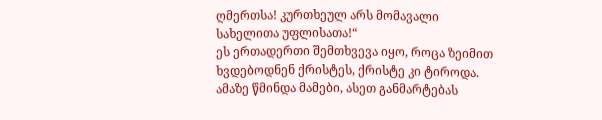ღმერთსა! კურთხეულ არს მომავალი სახელითა უფლისათა!“
ეს ერთადერთი შემთხვევა იყო, როცა ზეიმით ხვდებოდნენ ქრისტეს, ქრისტე კი ტიროდა. ამაზე წმინდა მამები, ასეთ განმარტებას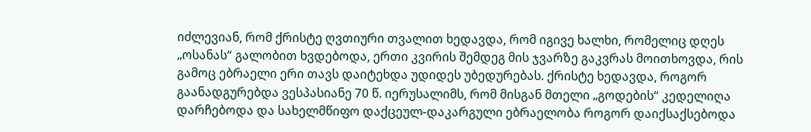იძლევიან, რომ ქრისტე ღვთიური თვალით ხედავდა, რომ იგივე ხალხი, რომელიც დღეს „ოსანას“ გალობით ხვდებოდა, ერთი კვირის შემდეგ მის ჯვარზე გაკვრას მოითხოვდა, რის გამოც ებრაელი ერი თავს დაიტეხდა უდიდეს უბედურებას. ქრისტე ხედავდა, როგორ გაანადგურებდა ვესპასიანე 70 წ. იერუსალიმს, რომ მისგან მთელი „გოდების“ კედელიღა დარჩებოდა და სახელმწიფო დაქცეულ-დაკარგული ებრაელობა როგორ დაიქსაქსებოდა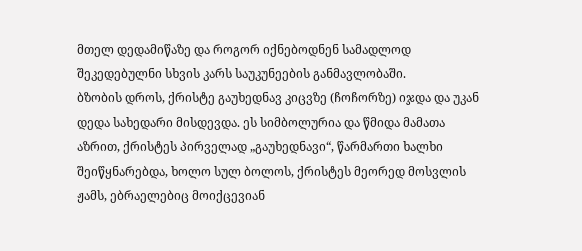მთელ დედამიწაზე და როგორ იქნებოდნენ სამადლოდ შეკედებულნი სხვის კარს საუკუნეების განმავლობაში.
ბზობის დროს, ქრისტე გაუხედნავ კიცვზე (ჩოჩორზე) იჯდა და უკან დედა სახედარი მისდევდა. ეს სიმბოლურია და წმიდა მამათა აზრით, ქრისტეს პირველად „გაუხედნავი“, წარმართი ხალხი შეიწყნარებდა, ხოლო სულ ბოლოს, ქრისტეს მეორედ მოსვლის ჟამს, ებრაელებიც მოიქცევიან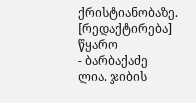ქრისტიანობაზე.
[რედაქტირება] წყარო
- ბარბაქაძე ლია. ჯიბის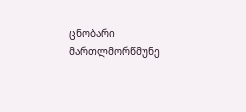ცნობარი მართლმორწმუნე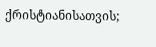ქრისტიანისათვის;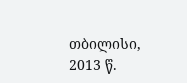თბილისი, 2013 წ.